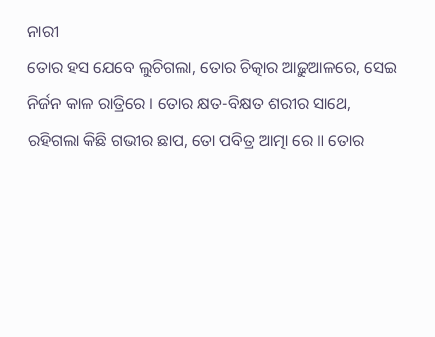ନାରୀ
ତୋର ହସ ଯେବେ ଲୁଚିଗଲା, ତୋର ଚିତ୍କାର ଆଢ଼ୁଆଳରେ, ସେଇ ନିର୍ଜନ କାଳ ରାତ୍ରିରେ । ତୋର କ୍ଷତ-ବିକ୍ଷତ ଶରୀର ସାଥେ, ରହିଗଲା କିଛି ଗଭୀର ଛାପ, ତୋ ପବିତ୍ର ଆତ୍ମା ରେ ॥ ତୋର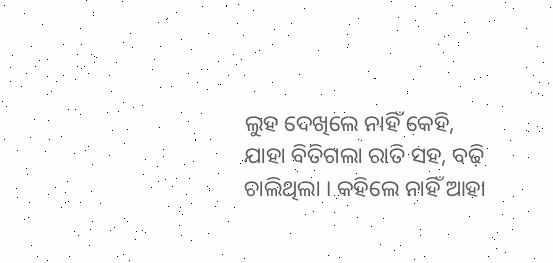ଲୁହ ଦେଖିଲେ ନାହିଁ କେହି, ଯାହା ବିତିଗଲା ରାତି ସହ, ବଢ଼ି ଚାଲିଥିଲା । କହିଲେ ନାହିଁ ଆହା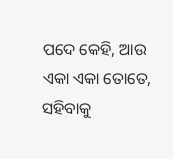ପଦେ କେହି, ଆଉ ଏକା ଏକା ତୋତେ, ସହିବାକୁ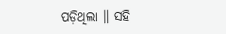ପଡ଼ିଥିଲା ॥ ସହି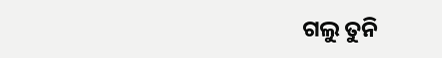ଗଲୁ ତୁନି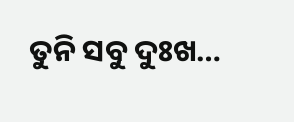ତୁନି ସବୁ ଦୁଃଖ…